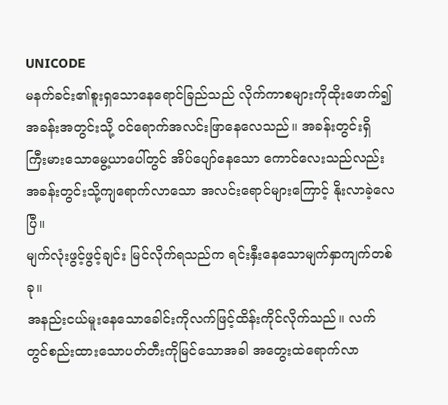UNICODE
မနက်ခင်း၏စူးရှသောနေရောင်ခြည်သည် လိုက်ကာစများကိုထိုးဖောက်၍ အခန်းအတွင်းသို့ ဝင်ရောက်အလင်းဖြာနေလေသည်။ အခန်းတွင်းရှိ ကြီးမားသောမွေ့ယာပေါ်တွင် အိပ်ပျော်နေသော ကောင်လေးသည်လည်း အခန်းတွင်းသို့ကျရောက်လာသော အလင်းရောင်များကြောင့် နိုးလာခဲ့လေပြီ။
မျက်လုံးဖွင့်ဖွင့်ချင်း မြင်လိုက်ရသည်က ရင်းနှီးနေသောမျက်နှာကျက်တစ်ခု။
အနည်းငယ်မူးနေသောခေါင်းကိုလက်ဖြင့်ထိန်းကိုင်လိုက်သည်။ လက်တွင်စည်းထားသောပတ်တီးကိုမြင်သောအခါ အတွေးထဲရောက်လာ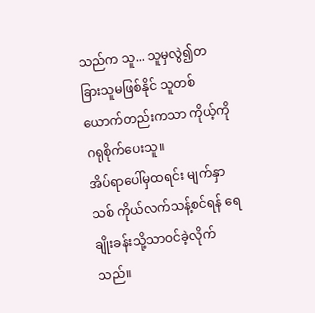သည်က သူ... သူမှလွဲ၍တခြားသူမဖြစ်နိုင် သူတစ်ယောက်တည်းကသာ ကိုယ့်ကိုဂရုစိုက်ပေးသူ။
အိပ်ရာပေါ်မှထရင်း မျက်နှာသစ် ကိုယ်လက်သန့်စင်ရန် ရေချိုးခန်းသို့သာဝင်ခဲ့လိုက်သည်။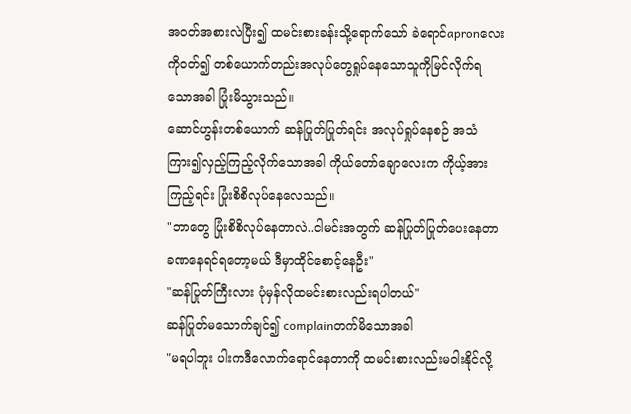အဝတ်အစားလဲပြီး၍ ထမင်းစားခန်းသို့ရောက်သော် ခဲရောင်apronလေးကိုဝတ်၍ တစ်ယောက်တည်းအလုပ်တွေရှုပ်နေသောသူကိုမြင်လိုက်ရသောအခါ ပြုံးမိသွားသည်။
ဆောင်ဟွန်းတစ်ယောက် ဆန်ပြုတ်ပြုတ်ရင်း အလုပ်ရှုပ်နေစဉ် အသံကြား၍လှည့်ကြည့်လိုက်သောအခါ ကိုယ်တော်ချောလေးက ကိုယ့်အားကြည့်ရင်း ပြုံးစိစိလုပ်နေလေသည်။
"ဘာတွေ ပြုံးစိစိလုပ်နေတာလဲ..ငါမင်းအတွက် ဆန်ပြုတ်ပြုတ်ပေးနေတာ ခဏနေရင်ရတော့မယ် ဒီမှာထိုင်စောင့်နေဦး"
"ဆန်ပြုတ်ကြီးလား ပုံမှန်လိုထမင်းစားလည်းရပါတယ်"
ဆန်ပြုတ်မသောက်ချင်၍ complainတက်မိသောအခါ
"မရပါဘူး ပါးကဒီလောက်ရောင်နေတာကို ထမင်းစားလည်းမဝါးနိုင်လို့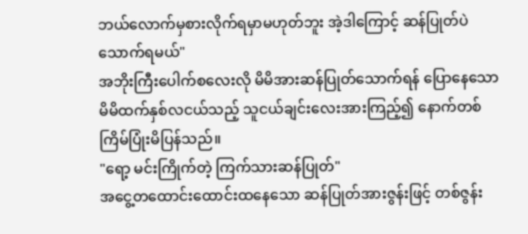ဘယ်လောက်မှစားလိုက်ရမှာမဟုတ်ဘူး အဲ့ဒါကြောင့် ဆန်ပြုတ်ပဲသောက်ရမယ်"
အဘိုးကြီးပေါက်စလေးလို မိမိအားဆန်ပြုတ်သောက်ရန် ပြောနေသော မိမိထက်နှစ်လငယ်သည့် သူငယ်ချင်းလေးအားကြည့်၍ နောက်တစ်ကြိမ်ပြုံးမိပြန်သည်။
"ရော့ မင်းကြိုက်တဲ့ ကြက်သားဆန်ပြုတ်"
အငွေ့တထောင်းထောင်းထနေသော ဆန်ပြုတ်အားဇွန်းဖြင့် တစ်ဇွန်း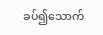ခပ်၍သောက်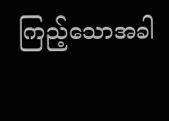ကြည့်သောအခါ